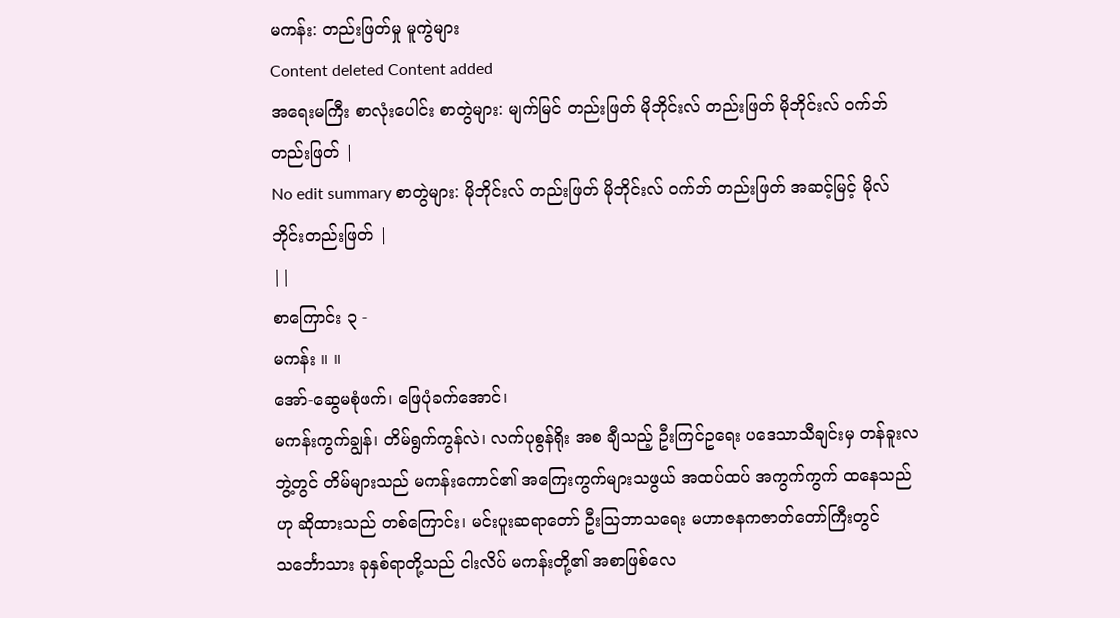မကန်း: တည်းဖြတ်မှု မူကွဲများ
Content deleted Content added
အရေးမကြီး စာလုံးပေါင်း စာတွဲများ: မျက်မြင် တည်းဖြတ် မိုဘိုင်းလ် တည်းဖြတ် မိုဘိုင်းလ် ဝက်ဘ် တည်းဖြတ် |
No edit summary စာတွဲများ: မိုဘိုင်းလ် တည်းဖြတ် မိုဘိုင်းလ် ဝက်ဘ် တည်းဖြတ် အဆင့်မြင့် မိုလ်ဘိုင်းတည်းဖြတ် |
||
စာကြောင်း ၃ -
မကန်း ။ ။
အော်-ဆွေမစုံဖက်၊ ဖြေပုံခက်အောင်၊
မကန်းကွက်ချွန်၊ တိမ်ရွက်ကွန်လဲ၊ လက်ပုစွန်ရိုး အစ ချီသည့် ဦးကြင်ဥရေး ပဒေသာသီချင်းမှ တန်ခူးလဘွဲ့တွင် တိမ်များသည် မကန်းကောင်၏ အကြေးကွက်များသဖွယ် အထပ်ထပ် အကွက်ကွက် ထနေသည်ဟု ဆိုထားသည် တစ်ကြောင်း၊ မင်းပူးဆရာတော် ဦးဩဘာသရေး မဟာဇနကဇာတ်တော်ကြီးတွင် သင်္ဘောသား ခုနှစ်ရာတို့သည် ငါးလိပ် မကန်းတို့၏ အစာဖြစ်လေ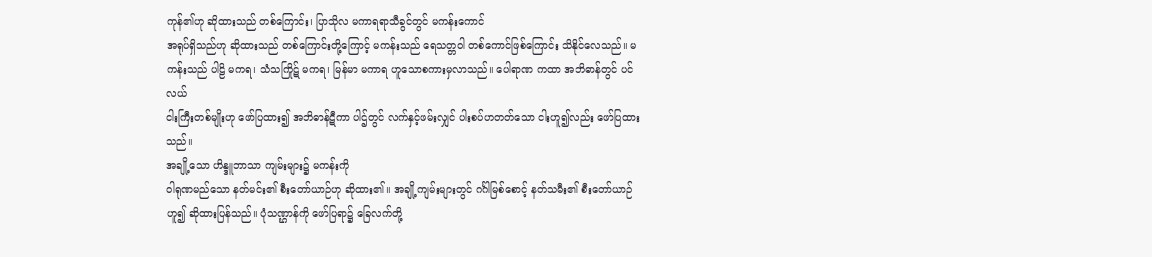ကုန်၏ဟု ဆိုထားသည် တစ်ကြောင်း၊ ပြာသိုလ မကာရရာသီခွင်တွင် မကန်းကောင်
အရုပ်ရှိသည်ဟု ဆိုထားသည် တစ်ကြောင်းတို့ကြောင့် မကန်းသည် ရေသတ္တဝါ တစ်ကောင်ဖြစ်ကြောင်း သိနိုင်လေသည်။ မကန်းသည် ပါဠိ မကရ၊ သံသကြိုဋ် မကရ၊ မြန်မာ မကာရ ဟူသောစကားမှလာသည်။ ပေါရာဏ ကထာ အဘိဓာန်တွင် ပင်လယ်
ငါးကြီးတစ်မျိုးဟု ဖော်ပြထား၍ အဘိဓာန်ဋီကာ ပါဌ်တွင် လက်နှင့်ဖမ်းလျှင် ပါးစပ်ဟတတ်သော ငါးဟူ၍လည်း ဖော်ပြထားသည်။
အချို့သော ဟိန္ဒူဘာသာ ကျမ်းများ၌ မကန်းကို
ဝါရုဏမည်သော နတ်မင်း၏ စီးတော်ယာဉ်ဟု ဆိုထား၏။ အချို့ကျမ်းများတွင် ဂင်္ဂါမြစ်စောင့် နတ်သမီး၏ စီးတော်ယာဉ်ဟူ၍ ဆိုထားပြန်သည်။ ပုံသဏ္ဌာန်ကို ဖော်ပြရာ၌ ခြေလက်တို့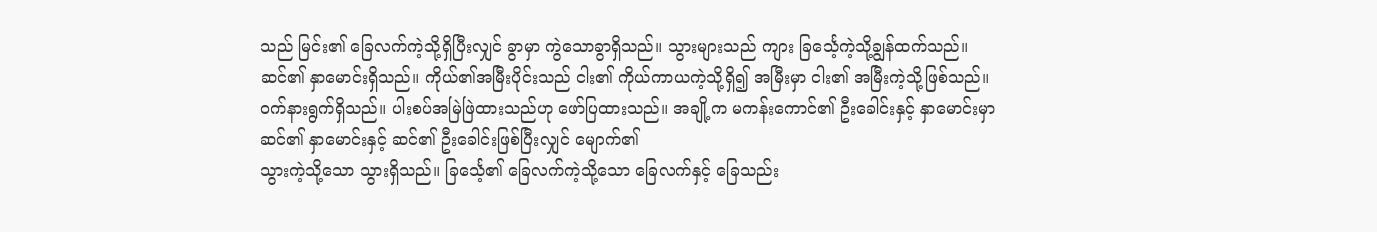သည် မြင်း၏ ခြေလက်ကဲ့သို့ရှိပြီးလျှင် ခွာမှာ ကွဲသောခွာရှိသည်။ သွားများသည် ကျား ခြင်္သေ့ကဲ့သို့ချွန်ထက်သည်။
ဆင်၏ နှာမောင်းရှိသည်။ ကိုယ်၏အမြီးပိုင်းသည် ငါး၏ ကိုယ်ကာယကဲ့သို့ရှိ၍ အမြီးမှာ ငါး၏ အမြီးကဲ့သို့ဖြစ်သည်။
ဝက်နားရွက်ရှိသည်။ ပါးစပ်အမြဲဖြဲထားသည်ဟု ဖော်ပြထားသည်။ အချို့က မကန်းကောင်၏ ဦးခေါင်းနှင့် နှာမောင်းမှာ ဆင်၏ နှာမောင်းနှင့် ဆင်၏ ဦးခေါင်းဖြစ်ပြီးလျှင် မျောက်၏
သွားကဲ့သို့သော သွားရှိသည်။ ခြင်္သေ့၏ ခြေလက်ကဲ့သို့သော ခြေလက်နှင့် ခြေသည်း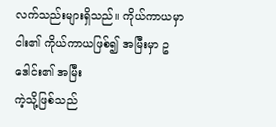လက်သည်းများရှိသည်။ ကိုယ်ကာယမှာ ငါး၏ ကိုယ်ကာယဖြစ်၍ အမြီးမှာ ဥဒေါင်း၏ အမြီး
ကဲ့သို့ဖြစ်သည်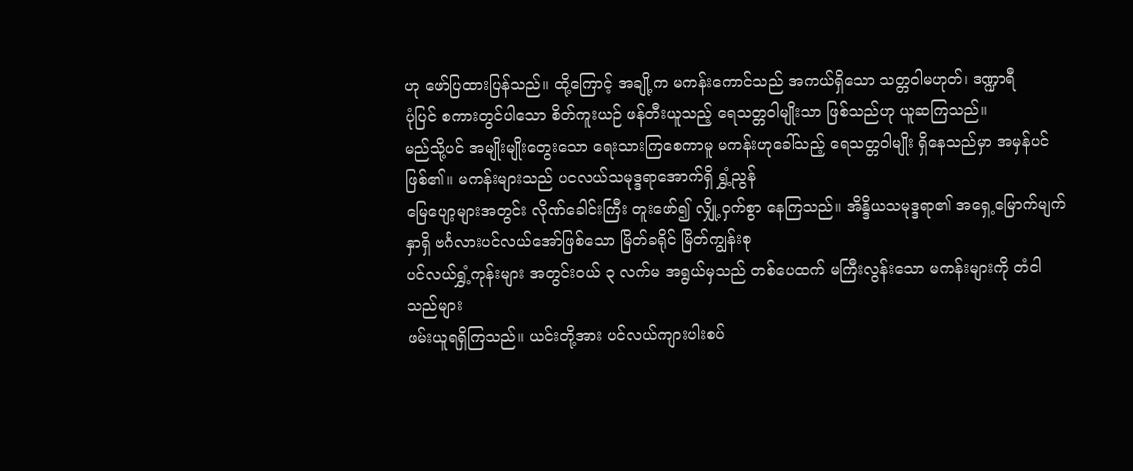ဟု ဖော်ပြထားပြန်သည်။ ထို့ကြောင့် အချို့က မကန်းကောင်သည် အကယ်ရှိသော သတ္တဝါမဟုတ်၊ ဒဏ္ဍာရီ
ပုံပြင် စကားတွင်ပါသော စိတ်ကူးယဉ် ဖန်တီးယူသည့် ရေသတ္တဝါမျိုးသာ ဖြစ်သည်ဟု ယူဆကြသည်။
မည်သို့ပင် အမျိုးမျိုးတွေးသော ရေးသားကြစေကာမူ မကန်းဟုခေါ်သည့် ရေသတ္တဝါမျိုး ရှိနေသည်မှာ အမှန်ပင်ဖြစ်၏။ မကန်းများသည် ပငလယ်သမုဒ္ဒရာအောက်ရှိ ရွှံ့ညွန်
မြေပျော့များအတွင်း လိုဏ်ခေါင်းကြီး တူးဖော်၍ လျှို့ဝှက်စွာ နေကြသည်။ အိန္ဒိယသမုဒ္ဒရာ၏ အရှေ့မြောက်မျက်နှာရှိ ဗင်္ဂလားပင်လယ်အော်ဖြစ်သော မြိတ်ခရိုင် မြိတ်ကျွန်းစု
ပင်လယ်ရွှံ့ကုန်းများ အတွင်းဝယ် ၃ လက်မ အရွယ်မှသည် တစ်ပေထက် မကြီးလွန်းသော မကန်းများကို တံငါသည်များ
ဖမ်းယူရရှိကြသည်။ ယင်းတို့အား ပင်လယ်ကျားပါးစပ်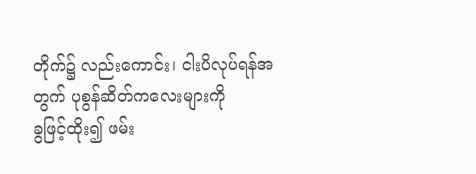တိုက်၌ လည်းကောင်း၊ ငါးပိလုပ်ရန်အတွက် ပုစွန်ဆိတ်ကလေးများကို
ခွဖြင့်ထိုး၍ ဖမ်း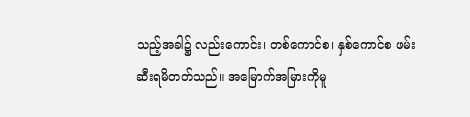သည့်အခါ၌ လည်းကောင်း၊ တစ်ကောင်စ၊ နှစ်ကောင်စ ဖမ်းဆီးရမိတတ်သည်။ အမြောက်အမြားကိုမူ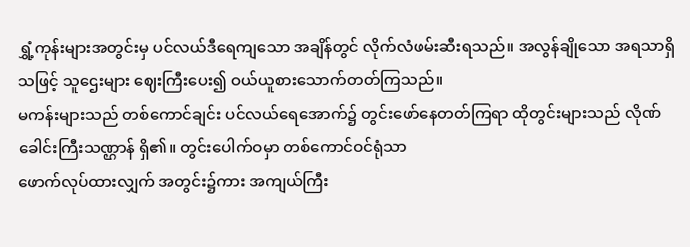ရွှံ့ကုန်းများအတွင်းမှ ပင်လယ်ဒီရေကျသော အချိန်တွင် လိုက်လံဖမ်းဆီးရသည်။ အလွန်ချိုသော အရသာရှိသဖြင့် သူဌေးများ ဈေးကြီးပေး၍ ဝယ်ယူစားသောက်တတ်ကြသည်။
မကန်းများသည် တစ်ကောင်ချင်း ပင်လယ်ရေအောက်၌ တွင်းဖော်နေတတ်ကြရာ ထိုတွင်းများသည် လိုဏ်ခေါင်းကြီးသဏ္ဌာန် ရှိ၏။ တွင်းပေါက်ဝမှာ တစ်ကောင်ဝင်ရုံသာ
ဖောက်လုပ်ထားလျှက် အတွင်း၌ကား အကျယ်ကြီး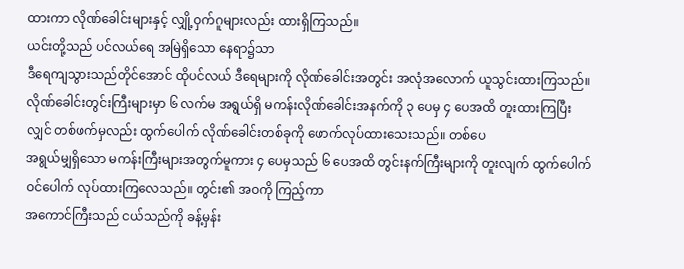ထားကာ လိုဏ်ခေါင်းများနှင့် လျှို့ဝှက်ဂူများလည်း ထားရှိကြသည်။
ယင်းတို့သည် ပင်လယ်ရေ အမြဲရှိသော နေရာ၌သာ
ဒီရေကျသွားသည်တိုင်အောင် ထိုပင်လယ် ဒီရေများကို လိုဏ်ခေါင်းအတွင်း အလုံအလောက် ယူသွင်းထားကြသည်။
လိုဏ်ခေါင်းတွင်းကြီးများမှာ ၆ လက်မ အရွယ်ရှိ မကန်းလိုဏ်ခေါင်းအနက်ကို ၃ ပေမှ ၄ ပေအထိ တူးထားကြပြီးလျှင် တစ်ဖက်မှလည်း ထွက်ပေါက် လိုဏ်ခေါင်းတစ်ခုကို ဖောက်လုပ်ထားသေးသည်။ တစ်ပေ
အရွယ်မျှရှိသော မကန်းကြီးများအတွက်မူကား ၄ ပေမှသည် ၆ ပေအထိ တွင်းနက်ကြီးများကို တူးလျက် ထွက်ပေါက် ဝင်ပေါက် လုပ်ထားကြလေသည်။ တွင်း၏ အဝကို ကြည့်ကာ
အကောင်ကြီးသည် ငယ်သည်ကို ခန့်မှန်း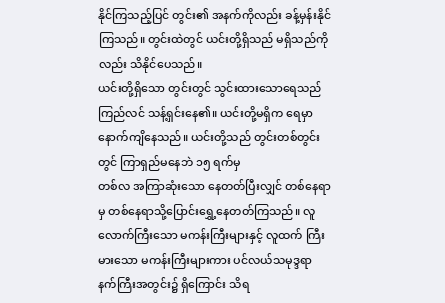နိုင်ကြသည့်ပြင် တွင်း၏ အနက်ကိုလည်း ခန့်မှန်းနိုင်ကြသည်။ တွင်းထဲတွင် ယင်းတို့ရှိသည် မရှိသည်ကိုလည်း သိနိုင်ပေသည်။
ယင်းတို့ရှိသော တွင်းတွင် သွင်းထားသောရေသည် ကြည်လင် သန့်ရှင်းနေ၏။ ယင်းတို့မရှိက ရေမှာ နောက်ကျိနေသည်။ ယင်းတို့သည် တွင်းတစ်တွင်းတွင် ကြာရှည်မနေဘဲ ၁၅ ရက်မှ
တစ်လ အကြာဆုံးသော နေတတ်ပြီးလျှင် တစ်နေရာမှ တစ်နေရာသို့ပြောင်းရွှေ့နေတတ်ကြသည်။ လူလောက်ကြီးသော မကန်းကြီးများနှင့် လူထက် ကြီးမားသော မကန်းကြီးများကား ပင်လယ်သမုဒ္ဒရာ နက်ကြီးအတွင်း၌ ရှိကြောင်း သိရ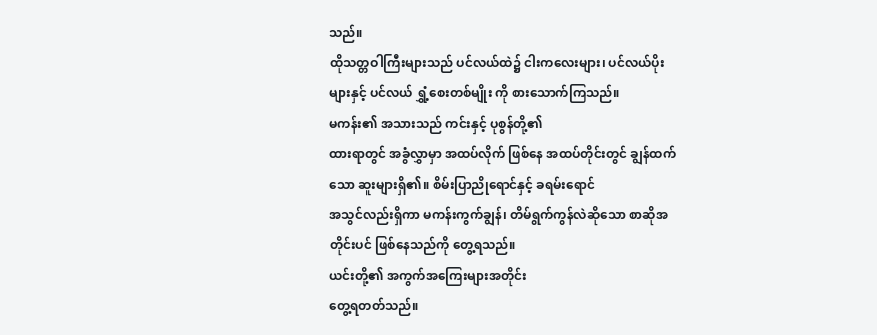သည်။
ထိုသတ္တဝါကြီးများသည် ပင်လယ်ထဲ၌ ငါးကလေးများ၊ ပင်လယ်ပိုးများနှင့် ပင်လယ် ရွှံ့စေးတစ်မျိုး ကို စားသောက်ကြသည်။
မကန်း၏ အသားသည် ကင်းနှင့် ပုစွန်တို့၏
ထားရာတွင် အခွံလွှာမှာ အထပ်လိုက် ဖြစ်နေ အထပ်တိုင်းတွင် ချွန်ထက်သော ဆူးများရှိ၏။ စိမ်းပြာညိုရောင်နှင့် ခရမ်းရောင်
အသွင်လည်းရှိကာ မကန်းကွက်ချွန်၊ တိမ်ရွက်ကွန်လဲဆိုသော စာဆိုအတိုင်းပင် ဖြစ်နေသည်ကို တွေ့ရသည်။
ယင်းတို့၏ အကွက်အကြေးများအတိုင်း
တွေ့ရတတ်သည်။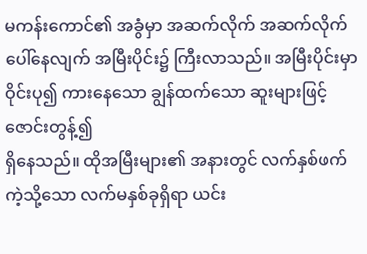မကန်းကောင်၏ အခွံမှာ အဆက်လိုက် အဆက်လိုက် ပေါ်နေလျက် အမြီးပိုင်း၌ ကြီးလာသည်။ အမြီးပိုင်းမှာ ဝိုင်းပု၍ ကားနေသော ချွန်ထက်သော ဆူးများဖြင့် ဇောင်းတွန့်၍
ရှိနေသည်။ ထိုအမြီးများ၏ အနားတွင် လက်နှစ်ဖက်ကဲ့သို့သော လက်မနှစ်ခုရှိရာ ယင်း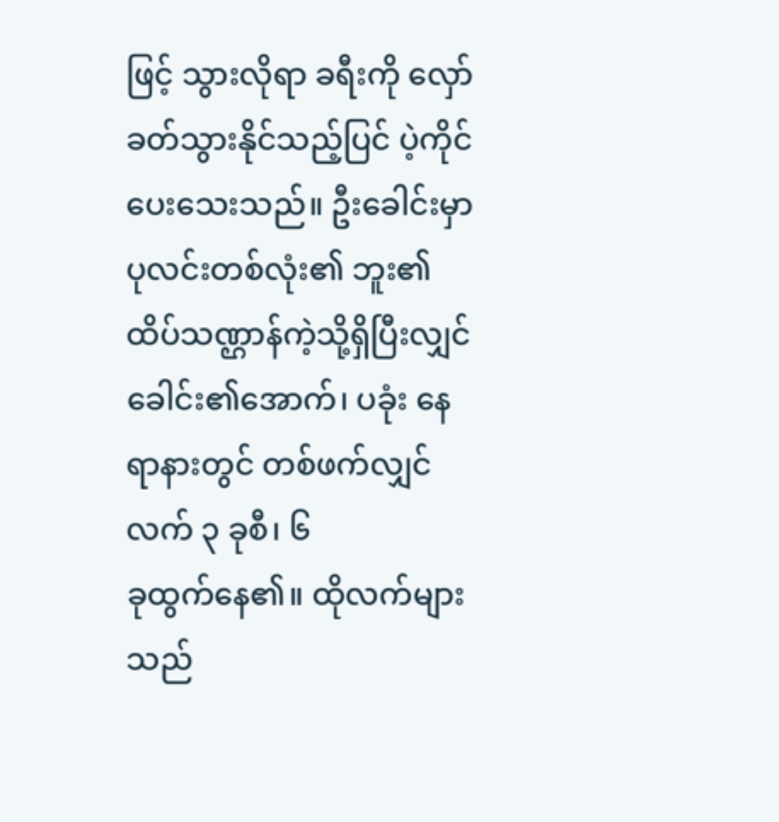ဖြင့် သွားလိုရာ ခရီးကို လှော်ခတ်သွားနိုင်သည့်ပြင် ပဲ့ကိုင်ပေးသေးသည်။ ဦးခေါင်းမှာ
ပုလင်းတစ်လုံး၏ ဘူး၏ထိပ်သဏ္ဌာန်ကဲ့သို့ရှိပြီးလျှင် ခေါင်း၏အောက်၊ ပခုံး နေရာနားတွင် တစ်ဖက်လျှင် လက် ၃ ခုစီ၊ ၆
ခုထွက်နေ၏။ ထိုလက်များသည်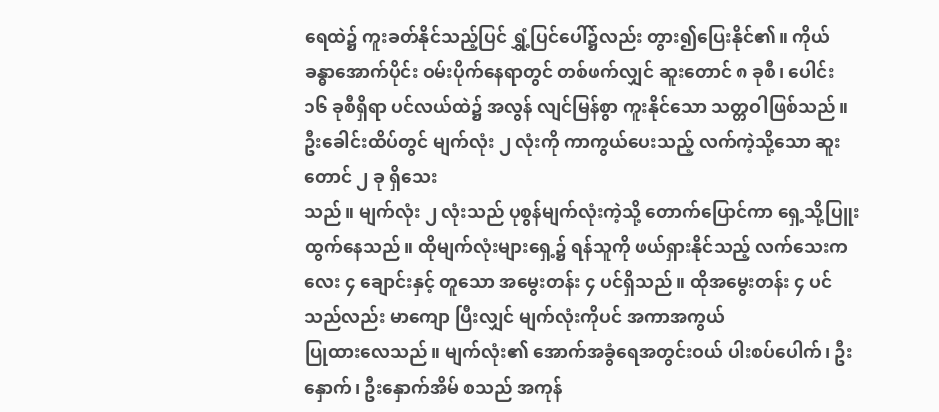ရေထဲ၌ ကူးခတ်နိုင်သည့်ပြင် ရွှံ့ပြင်ပေါ်၌လည်း တွား၍ပြေးနိုင်၏။ ကိုယ်ခန္ဓာအောက်ပိုင်း ဝမ်းပိုက်နေရာတွင် တစ်ဖက်လျှင် ဆူးတောင် ၈ ခုစီ၊ ပေါင်း
၁၆ ခုစီရှိရာ ပင်လယ်ထဲ၌ အလွန် လျင်မြန်စွာ ကူးနိုင်သော သတ္တဝါဖြစ်သည်။ ဦးခေါင်းထိပ်တွင် မျက်လုံး ၂ လုံးကို ကာကွယ်ပေးသည့် လက်ကဲ့သို့သော ဆူးတောင် ၂ ခု ရှိသေး
သည်။ မျက်လုံး ၂ လုံးသည် ပုစွန်မျက်လုံးကဲ့သို့ တောက်ပြောင်ကာ ရှေ့သို့ပြူးထွက်နေသည်။ ထိုမျက်လုံးများရှေ့၌ ရန်သူကို ဖယ်ရှားနိုင်သည့် လက်သေးကလေး ၄ ချောင်းနှင့် တူသော အမွေးတန်း ၄ ပင်ရှိသည်။ ထိုအမွေးတန်း ၄ ပင်သည်လည်း မာကျော ပြီးလျှင် မျက်လုံးကိုပင် အကာအကွယ်
ပြုထားလေသည်။ မျက်လုံး၏ အောက်အခွံရေအတွင်းဝယ် ပါးစပ်ပေါက်၊ ဦးနှောက်၊ ဦးနှောက်အိမ် စသည် အကုန်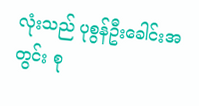လုံးသည် ပုစွန်ဦးခေါင်းအတွင်း စု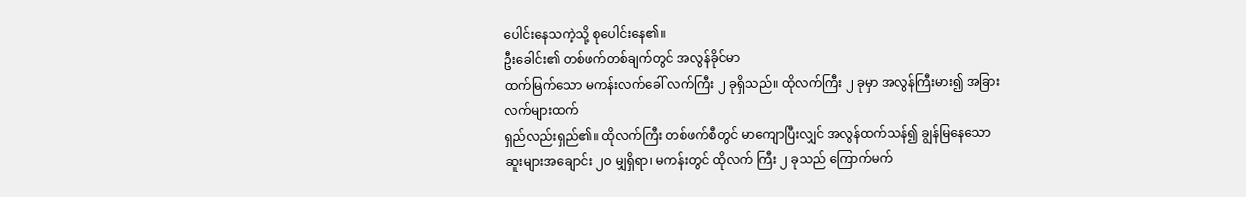ပေါင်းနေသကဲ့သို့ စုပေါင်းနေ၏။
ဦးခေါင်း၏ တစ်ဖက်တစ်ချက်တွင် အလွန်ခိုင်မာ
ထက်မြက်သော မကန်းလက်ခေါ် လက်ကြီး ၂ ခုရှိသည်။ ထိုလက်ကြီး ၂ ခုမှာ အလွန်ကြီးမား၍ အခြားလက်များထက်
ရှည်လည်းရှည်၏။ ထိုလက်ကြီး တစ်ဖက်စီတွင် မာကျောပြီးလျှင် အလွန်ထက်သန်၍ ချွန်မြနေသော ဆူးများအချောင်း ၂ဝ မျှရှိရာ၊ မကန်းတွင် ထိုလက် ကြီး ၂ ခုသည် ကြောက်မက်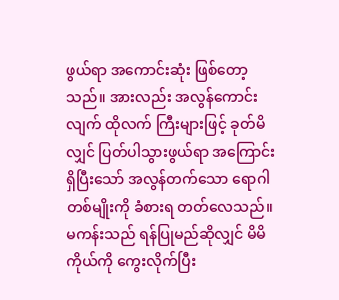ဖွယ်ရာ အကောင်းဆုံး ဖြစ်တော့သည်။ အားလည်း အလွန်ကောင်းလျက် ထိုလက် ကြီးများဖြင့် ခုတ်မိလျှင် ပြတ်ပါသွားဖွယ်ရာ အကြောင်းရှိပြီးသော် အလွန်တက်သော ရောဂါ
တစ်မျိုးကို ခံစားရ တတ်လေသည်။ မကန်းသည် ရန်ပြုမည်ဆိုလျှင် မိမိကိုယ်ကို ကွေးလိုက်ပြီး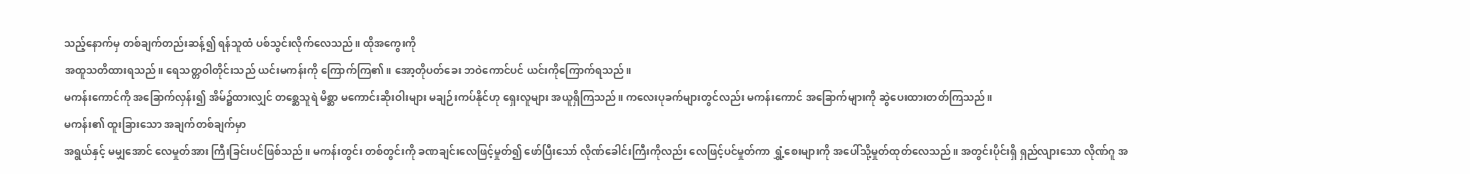သည့်နောက်မှ တစ်ချက်တည်းဆန့်၍ ရန်သူထံ ပစ်သွင်းလိုက်လေသည်။ ထိုအကွေးကို
အထူသတိထားရသည်။ ရေသတ္တဝါတိုင်းသည် ယင်းမကန်းကို ကြောက်ကြ၏။ အော့တိုပတ်ခေး ဘဝဲကောင်ပင် ယင်းကိုကြောက်ရသည်။
မကန်းကောင်ကို အခြောက်လှန်း၍ အိမ်၌ထားလျှင် တစ္ဆေသူရဲ မိစ္ဆာ မကောင်းဆိုးဝါးများ မချဉ်းကပ်နိုင်ဟု ရှေးလူများ အယူရှိကြသည်။ ကလေးပုခက်များတွင်လည်း မကန်းကောင် အခြောက်များကို ဆွဲပေးထားတတ်ကြသည်။
မကန်း၏ ထူးခြားသော အချက်တစ်ချက်မှာ
အရွယ်နှင့် မမျှအောင် လေမှုတ်အား ကြီးခြင်းပင်ဖြစ်သည်။ မကန်းတွင်း တစ်တွင်းကို ခဏချင်းလေဖြင့်မှုတ်၍ ဖော်ပြီးသော် လိုဏ်ခေါင်းကြီးကိုလည်း လေဖြင့်ပင်မှုတ်ကာ ရွှံ့စေးများကို အပေါ်သို့မှုတ်ထုတ်လေသည်။ အတွင်းပိုင်းရှိ ရှည်လျားသော လိုဏ်ဂူ အ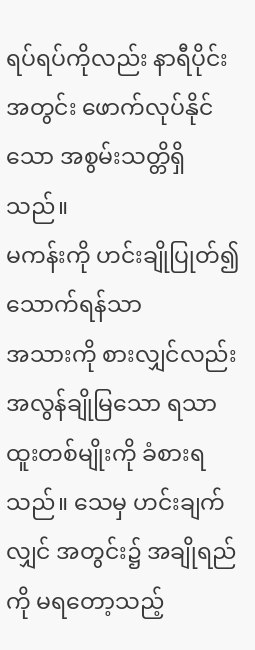ရပ်ရပ်ကိုလည်း နာရီပိုင်းအတွင်း ဖောက်လုပ်နိုင်သော အစွမ်းသတ္တိရှိသည်။
မကန်းကို ဟင်းချိုပြုတ်၍ သောက်ရန်သာ
အသားကို စားလျှင်လည်း အလွန်ချိုမြသော ရသာထူးတစ်မျိုးကို ခံစားရသည်။ သေမှ ဟင်းချက်လျှင် အတွင်း၌ အချိုရည်ကို မရတော့သည့်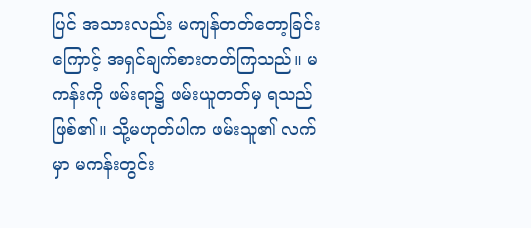ပြင် အသားလည်း မကျန်တတ်တော့ခြင်း
ကြောင့် အရှင်ချက်စားတတ်ကြသည်။ မကန်းကို ဖမ်းရာ၌ ဖမ်းယူတတ်မှ ရသည်ဖြစ်၏။ သို့မဟုတ်ပါက ဖမ်းသူ၏ လက်မှာ မကန်းတွင်း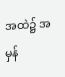အထဲ၌ အမှန်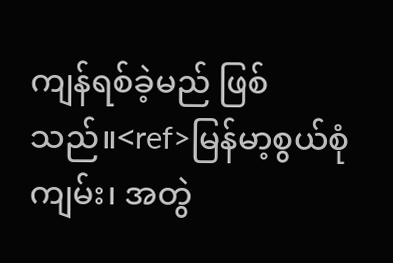ကျန်ရစ်ခဲ့မည် ဖြစ်သည်။<ref>မြန်မာ့စွယ်စုံကျမ်း၊ အတွဲ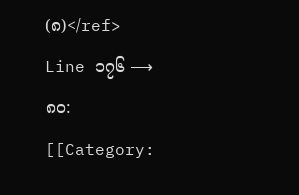(၈)</ref>
Line ၁၇၆ ⟶ ၈၀:
[[Category: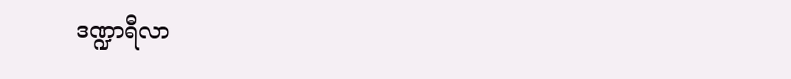ဒဏ္ဍာရီလာ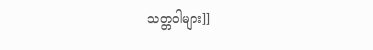သတ္တဝါများ]]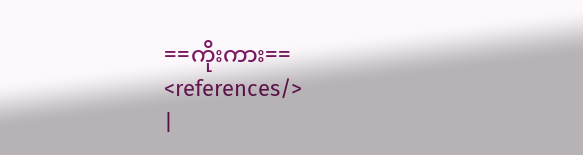==ကိုးကား==
<references/>
|